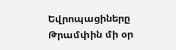Եվրոպացիները Թրամփին մի օր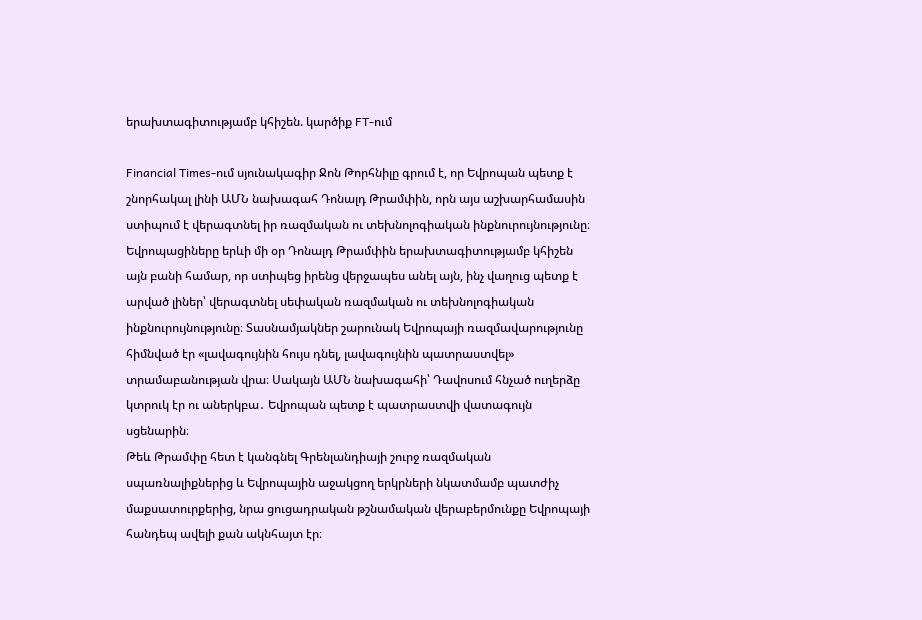երախտագիտությամբ կհիշեն. կարծիք FT-ում

Financial Times-ում սյունակագիր Ջոն Թորհնիլը գրում է, որ Եվրոպան պետք է շնորհակալ լինի ԱՄՆ նախագահ Դոնալդ Թրամփին, որն այս աշխարհամասին ստիպում է վերագտնել իր ռազմական ու տեխնոլոգիական ինքնուրույնությունը։
Եվրոպացիները երևի մի օր Դոնալդ Թրամփին երախտագիտությամբ կհիշեն այն բանի համար, որ ստիպեց իրենց վերջապես անել այն, ինչ վաղուց պետք է արված լիներ՝ վերագտնել սեփական ռազմական ու տեխնոլոգիական ինքնուրույնությունը։ Տասնամյակներ շարունակ Եվրոպայի ռազմավարությունը հիմնված էր «լավագույնին հույս դնել, լավագույնին պատրաստվել» տրամաբանության վրա։ Սակայն ԱՄՆ նախագահի՝ Դավոսում հնչած ուղերձը կտրուկ էր ու աներկբա․ Եվրոպան պետք է պատրաստվի վատագույն սցենարին։
Թեև Թրամփը հետ է կանգնել Գրենլանդիայի շուրջ ռազմական սպառնալիքներից և Եվրոպային աջակցող երկրների նկատմամբ պատժիչ մաքսատուրքերից, նրա ցուցադրական թշնամական վերաբերմունքը Եվրոպայի հանդեպ ավելի քան ակնհայտ էր։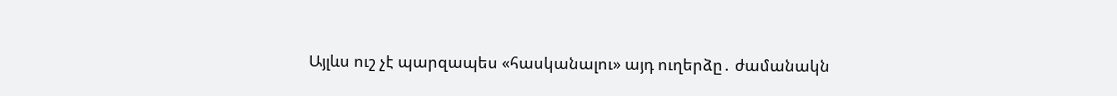Այլևս ուշ չէ պարզապես «հասկանալու» այդ ուղերձը․ ժամանակն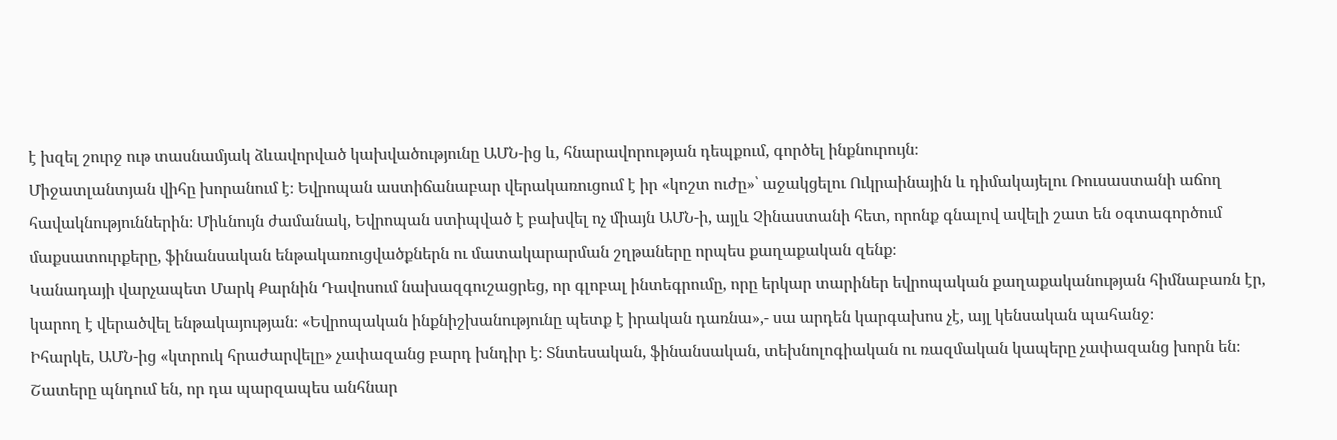է խզել շուրջ ութ տասնամյակ ձևավորված կախվածությունը ԱՄՆ-ից և, հնարավորության դեպքում, գործել ինքնուրույն։
Միջատլանտյան վիհը խորանում է։ Եվրոպան աստիճանաբար վերակառուցում է իր «կոշտ ուժը»՝ աջակցելու Ուկրաինային և դիմակայելու Ռուսաստանի աճող հավակնություններին։ Միևնույն ժամանակ, Եվրոպան ստիպված է բախվել ոչ միայն ԱՄՆ-ի, այլև Չինաստանի հետ, որոնք գնալով ավելի շատ են օգտագործում մաքսատուրքերը, ֆինանսական ենթակառուցվածքներն ու մատակարարման շղթաները որպես քաղաքական զենք։
Կանադայի վարչապետ Մարկ Քարնին Դավոսում նախազգուշացրեց, որ գլոբալ ինտեգրումը, որը երկար տարիներ եվրոպական քաղաքականության հիմնաբառն էր, կարող է վերածվել ենթակայության։ «Եվրոպական ինքնիշխանությունը պետք է իրական դառնա»,- սա արդեն կարգախոս չէ, այլ կենսական պահանջ։
Իհարկե, ԱՄՆ-ից «կտրուկ հրաժարվելը» չափազանց բարդ խնդիր է։ Տնտեսական, ֆինանսական, տեխնոլոգիական ու ռազմական կապերը չափազանց խորն են։ Շատերը պնդում են, որ դա պարզապես անհնար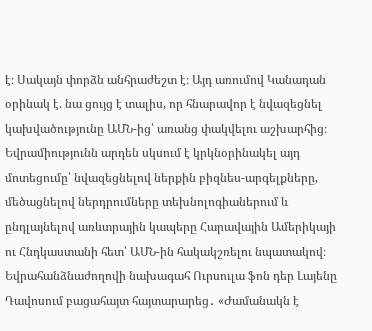է։ Սակայն փորձն անհրաժեշտ է։ Այդ առումով Կանադան օրինակ է. նա ցույց է տալիս, որ հնարավոր է նվազեցնել կախվածությունը ԱՄՆ-ից՝ առանց փակվելու աշխարհից։ Եվրամիությունն արդեն սկսում է կրկնօրինակել այդ մոտեցումը՝ նվազեցնելով ներքին բիզնես-արգելքները, մեծացնելով ներդրումները տեխնոլոգիաներում և ընդլայնելով առևտրային կապերը Հարավային Ամերիկայի ու Հնդկաստանի հետ՝ ԱՄՆ-ին հակակշռելու նպատակով։
Եվրահանձնաժողովի նախագահ Ուրսուլա ֆոն դեր Լայենը Դավոսում բացահայտ հայտարարեց․ «Ժամանակն է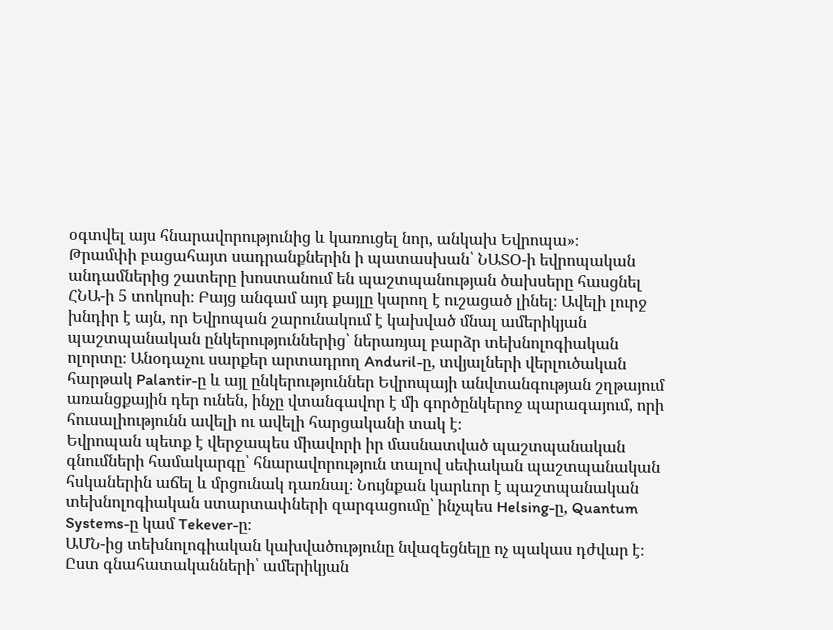օգտվել այս հնարավորությունից և կառուցել նոր, անկախ Եվրոպա»։
Թրամփի բացահայտ սադրանքներին ի պատասխան՝ ՆԱՏՕ-ի եվրոպական անդամներից շատերը խոստանում են պաշտպանության ծախսերը հասցնել ՀՆԱ-ի 5 տոկոսի։ Բայց անգամ այդ քայլը կարող է ուշացած լինել։ Ավելի լուրջ խնդիր է այն, որ Եվրոպան շարունակում է կախված մնալ ամերիկյան պաշտպանական ընկերություններից՝ ներառյալ բարձր տեխնոլոգիական ոլորտը։ Անօդաչու սարքեր արտադրող Anduril-ը, տվյալների վերլուծական հարթակ Palantir-ը և այլ ընկերություններ Եվրոպայի անվտանգության շղթայում առանցքային դեր ունեն, ինչը վտանգավոր է մի գործընկերոջ պարագայում, որի հուսալիությունն ավելի ու ավելի հարցականի տակ է։
Եվրոպան պետք է վերջապես միավորի իր մասնատված պաշտպանական գնումների համակարգը՝ հնարավորություն տալով սեփական պաշտպանական հսկաներին աճել և մրցունակ դառնալ։ Նույնքան կարևոր է պաշտպանական տեխնոլոգիական ստարտափների զարգացումը՝ ինչպես Helsing-ը, Quantum Systems-ը կամ Tekever-ը։
ԱՄՆ-ից տեխնոլոգիական կախվածությունը նվազեցնելը ոչ պակաս դժվար է։ Ըստ գնահատականների՝ ամերիկյան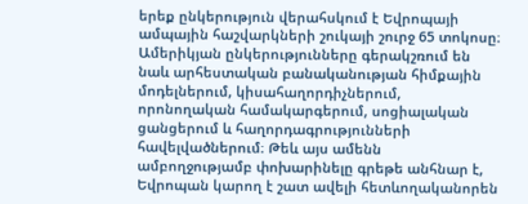երեք ընկերություն վերահսկում է Եվրոպայի ամպային հաշվարկների շուկայի շուրջ 65 տոկոսը։ Ամերիկյան ընկերությունները գերակշռում են նաև արհեստական բանականության հիմքային մոդելներում, կիսահաղորդիչներում, որոնողական համակարգերում, սոցիալական ցանցերում և հաղորդագրությունների հավելվածներում։ Թեև այս ամենն ամբողջությամբ փոխարինելը գրեթե անհնար է, Եվրոպան կարող է շատ ավելի հետևողականորեն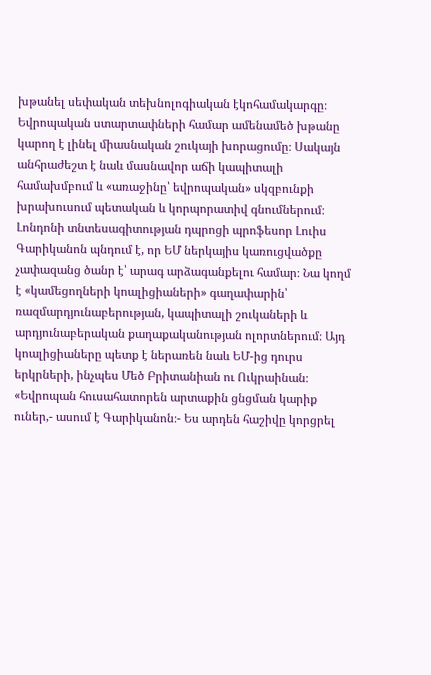խթանել սեփական տեխնոլոգիական էկոհամակարգը։
Եվրոպական ստարտափների համար ամենամեծ խթանը կարող է լինել միասնական շուկայի խորացումը։ Սակայն անհրաժեշտ է նաև մասնավոր աճի կապիտալի համախմբում և «առաջինը՝ եվրոպական» սկզբունքի խրախուսում պետական և կորպորատիվ գնումներում։
Լոնդոնի տնտեսագիտության դպրոցի պրոֆեսոր Լուիս Գարիկանոն պնդում է, որ ԵՄ ներկայիս կառուցվածքը չափազանց ծանր է՝ արագ արձագանքելու համար։ Նա կողմ է «կամեցողների կոալիցիաների» գաղափարին՝ ռազմարդյունաբերության, կապիտալի շուկաների և արդյունաբերական քաղաքականության ոլորտներում։ Այդ կոալիցիաները պետք է ներառեն նաև ԵՄ-ից դուրս երկրների, ինչպես Մեծ Բրիտանիան ու Ուկրաինան։
«Եվրոպան հուսահատորեն արտաքին ցնցման կարիք ուներ,- ասում է Գարիկանոն։- Ես արդեն հաշիվը կորցրել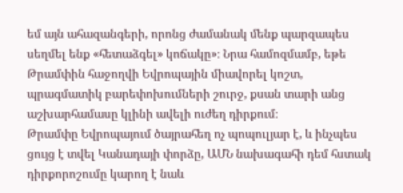եմ այն ահազանգերի, որոնց ժամանակ մենք պարզապես սեղմել ենք «հետաձգել» կոճակը»։ Նրա համոզմամբ, եթե Թրամփին հաջողվի Եվրոպային միավորել կոշտ, պրագմատիկ բարեփոխումների շուրջ, քսան տարի անց աշխարհամասը կլինի ավելի ուժեղ դիրքում։
Թրամփը Եվրոպայում ծայրահեղ ոչ պոպուլյար է, և ինչպես ցույց է տվել Կանադայի փորձը, ԱՄՆ նախագահի դեմ հստակ դիրքորոշումը կարող է նաև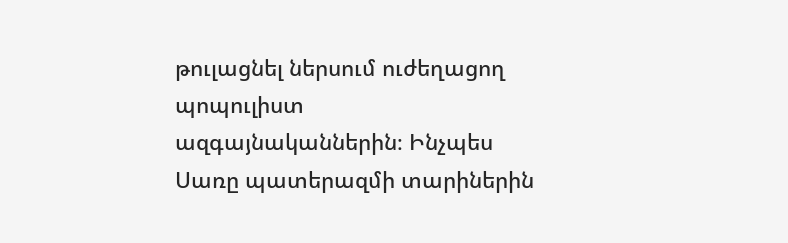թուլացնել ներսում ուժեղացող պոպուլիստ ազգայնականներին։ Ինչպես Սառը պատերազմի տարիներին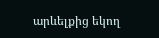արևելքից եկող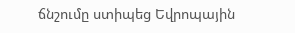ճնշումը ստիպեց Եվրոպային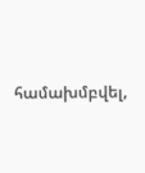համախմբվել,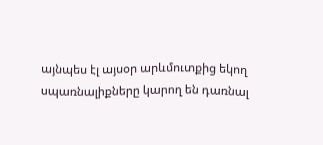այնպես էլ այսօր արևմուտքից եկող սպառնալիքները կարող են դառնալ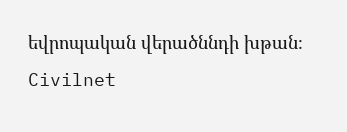եվրոպական վերածննդի խթան։
Civilnet